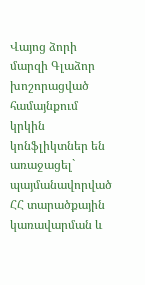Վայոց ձորի մարզի Գլաձոր խոշորացված համայնքում կրկին կոնֆլիկտներ են առաջացել` պայմանավորված ՀՀ տարածքային կառավարման և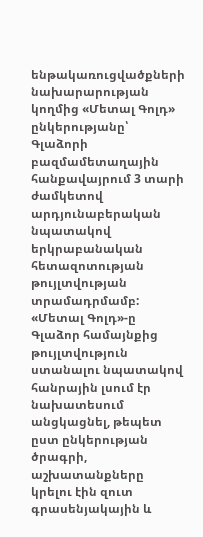ենթակառուցվածքների նախարարության կողմից «Մետալ Գոլդ» ընկերությանը՝ Գլաձորի բազմամետաղային հանքավայրում 3 տարի ժամկետով արդյունաբերական նպատակով երկրաբանական հետազոտության թույլտվության տրամադրմամբ:
«Մետալ Գոլդ»-ը Գլաձոր համայնքից թույլտվություն ստանալու նպատակով հանրային լսում էր նախատեսում անցկացնել, թեպետ ըստ ընկերության ծրագրի, աշխատանքները կրելու էին զուտ գրասենյակային և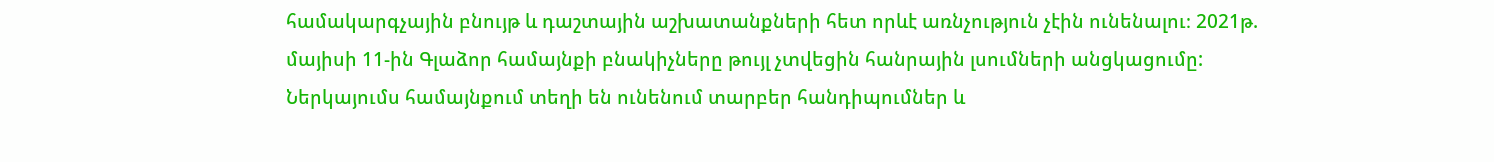համակարգչային բնույթ և դաշտային աշխատանքների հետ որևէ առնչություն չէին ունենալու։ 2021թ. մայիսի 11-ին Գլաձոր համայնքի բնակիչները թույլ չտվեցին հանրային լսումների անցկացումը:
Ներկայումս համայնքում տեղի են ունենում տարբեր հանդիպումներ և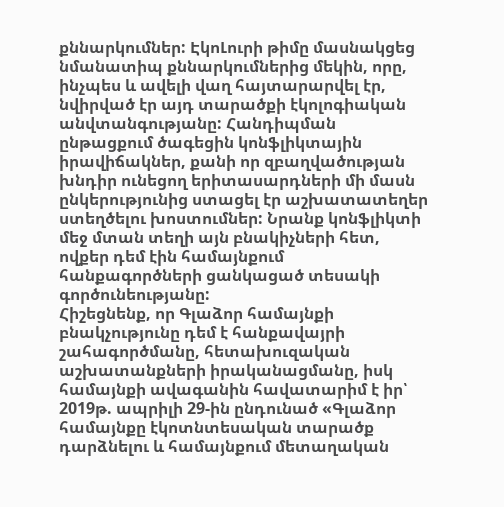քննարկումներ: ԷկոԼուրի թիմը մասնակցեց նմանատիպ քննարկումներից մեկին, որը, ինչպես և ավելի վաղ հայտարարվել էր, նվիրված էր այդ տարածքի էկոլոգիական անվտանգությանը: Հանդիպման ընթացքում ծագեցին կոնֆլիկտային իրավիճակներ, քանի որ զբաղվածության խնդիր ունեցող երիտասարդների մի մասն ընկերությունից ստացել էր աշխատատեղեր ստեղծելու խոստումներ: Նրանք կոնֆլիկտի մեջ մտան տեղի այն բնակիչների հետ, ովքեր դեմ էին համայնքում հանքագործների ցանկացած տեսակի գործունեությանը:
Հիշեցնենք, որ Գլաձոր համայնքի բնակչությունը դեմ է հանքավայրի շահագործմանը, հետախուզական աշխատանքների իրականացմանը, իսկ համայնքի ավագանին հավատարիմ է իր՝ 2019թ. ապրիլի 29-ին ընդունած «Գլաձոր համայնքը էկոտնտեսական տարածք դարձնելու և համայնքում մետաղական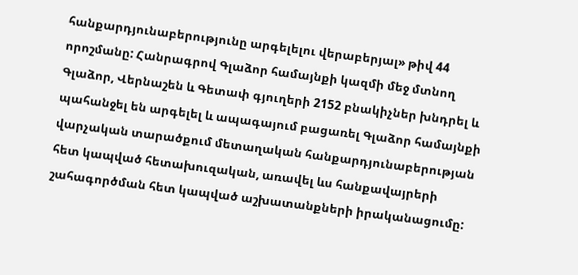հանքարդյունաբերությունը արգելելու վերաբերյալ» թիվ 44 որոշմանը: Հանրագրով Գլաձոր համայնքի կազմի մեջ մտնող Գլաձոր, Վերնաշեն և Գետափ գյուղերի 2152 բնակիչներ խնդրել և պահանջել են արգելել և ապագայում բացառել Գլաձոր համայնքի վարչական տարածքում մետաղական հանքարդյունաբերության հետ կապված հետախուզական, առավել ևս հանքավայրերի շահագործման հետ կապված աշխատանքների իրականացումը: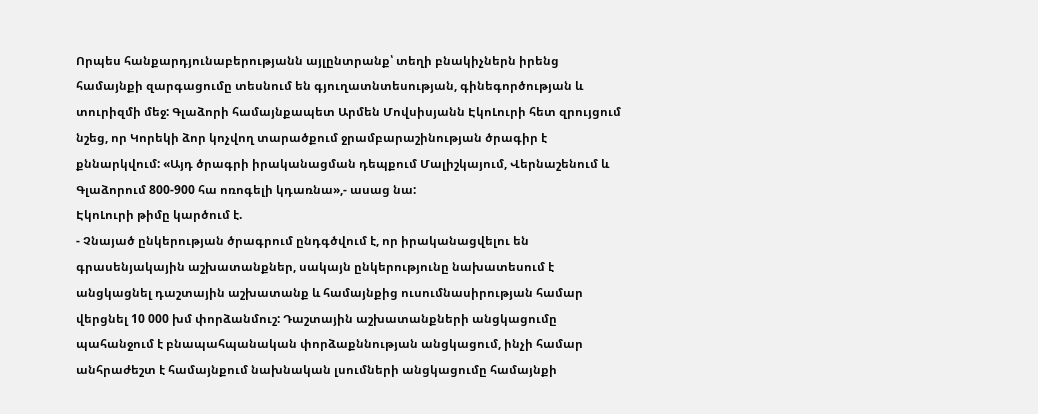Որպես հանքարդյունաբերությանն այլընտրանք՝ տեղի բնակիչներն իրենց համայնքի զարգացումը տեսնում են գյուղատնտեսության, գինեգործության և տուրիզմի մեջ: Գլաձորի համայնքապետ Արմեն Մովսիսյանն ԷկոԼուրի հետ զրույցում նշեց, որ Կորեկի ձոր կոչվող տարածքում ջրամբարաշինության ծրագիր է քննարկվում: «Այդ ծրագրի իրականացման դեպքում Մալիշկայում, Վերնաշենում և Գլաձորում 800-900 հա ոռոգելի կդառնա»,- ասաց նա:
ԷկոԼուրի թիմը կարծում է.
- Չնայած ընկերության ծրագրում ընդգծվում է, որ իրականացվելու են գրասենյակային աշխատանքներ, սակայն ընկերությունը նախատեսում է անցկացնել դաշտային աշխատանք և համայնքից ուսումնասիրության համար վերցնել 10 000 խմ փորձանմուշ: Դաշտային աշխատանքների անցկացումը պահանջում է բնապահպանական փորձաքննության անցկացում, ինչի համար անհրաժեշտ է համայնքում նախնական լսումների անցկացումը համայնքի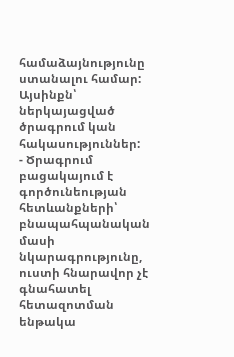համաձայնությունը ստանալու համար: Այսինքն՝ ներկայացված ծրագրում կան հակասություններ:
- Ծրագրում բացակայում է գործունեության հետևանքների՝ բնապահպանական մասի նկարագրությունը, ուստի հնարավոր չէ գնահատել հետազոտման ենթակա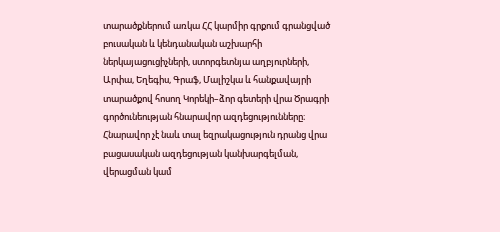տարածքներում առկա ՀՀ կարմիր գրքում գրանցված բուսական և կենդանական աշխարհի ներկայացուցիչների, ստորգետնյա աղբյուրների, Արփա, Եղեգիս, Գրաֆ, Մալիշկա և հանքավայրի տարածքով հոսող Կորեկի–ձոր գետերի վրա Ծրագրի գործունեության հնարավոր ազդեցությունները։ Հնարավոր չէ նաև տալ եզրակացություն դրանց վրա բացասական ազդեցության կանխարգելման, վերացման կամ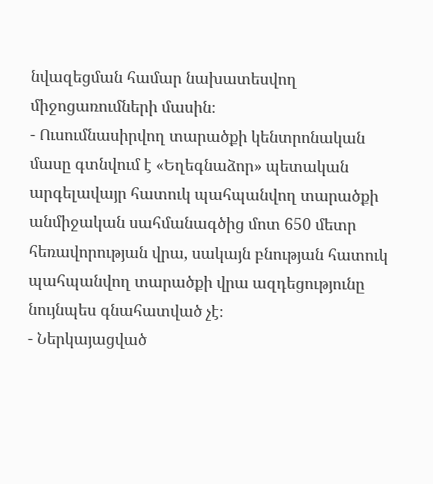նվազեցման համար նախատեսվող միջոցառումների մասին։
- Ուսումնասիրվող տարածքի կենտրոնական մասը գտնվում է «Եղեգնաձոր» պետական արգելավայր հատուկ պահպանվող տարածքի անմիջական սահմանագծից մոտ 650 մետր հեռավորության վրա, սակայն բնության հատուկ պահպանվող տարածքի վրա ազդեցությունը նույնպես գնահատված չէ։
- Ներկայացված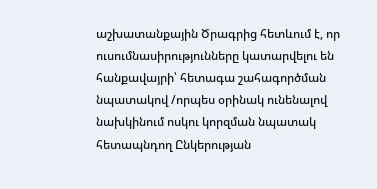աշխատանքային Ծրագրից հետևում է, որ ուսումնասիրությունները կատարվելու են հանքավայրի՝ հետագա շահագործման նպատակով /որպես օրինակ ունենալով նախկինում ոսկու կորզման նպատակ հետապնդող Ընկերության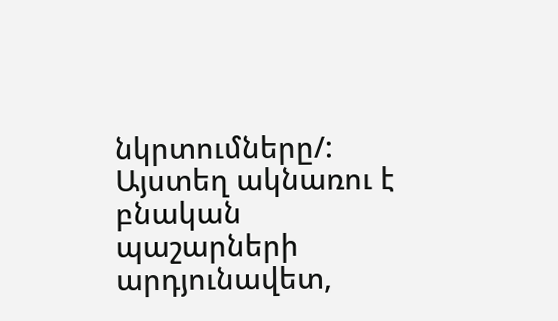նկրտումները/: Այստեղ ակնառու է բնական պաշարների արդյունավետ,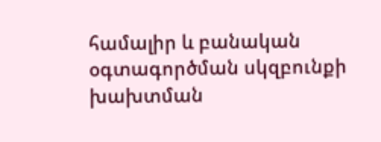համալիր և բանական օգտագործման սկզբունքի խախտման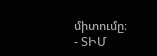միտումը։
- ՏԻՄ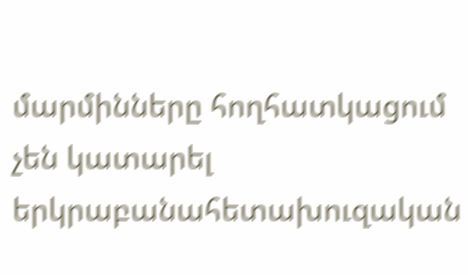մարմինները հողհատկացում չեն կատարել երկրաբանահետախուզական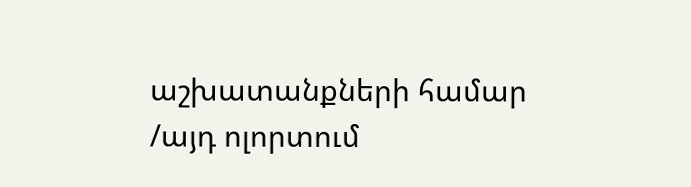աշխատանքների համար /այդ ոլորտում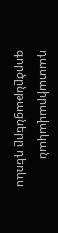դատաիրավական գործընթացները դեռևս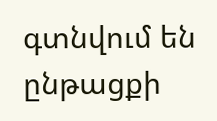գտնվում են ընթացքի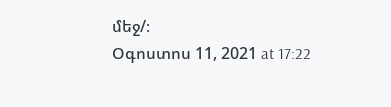մեջ/։
Օգոստոս 11, 2021 at 17:22